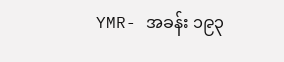YMR- အခန်း ၁၉၃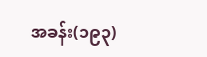အခန်း(၁၉၃)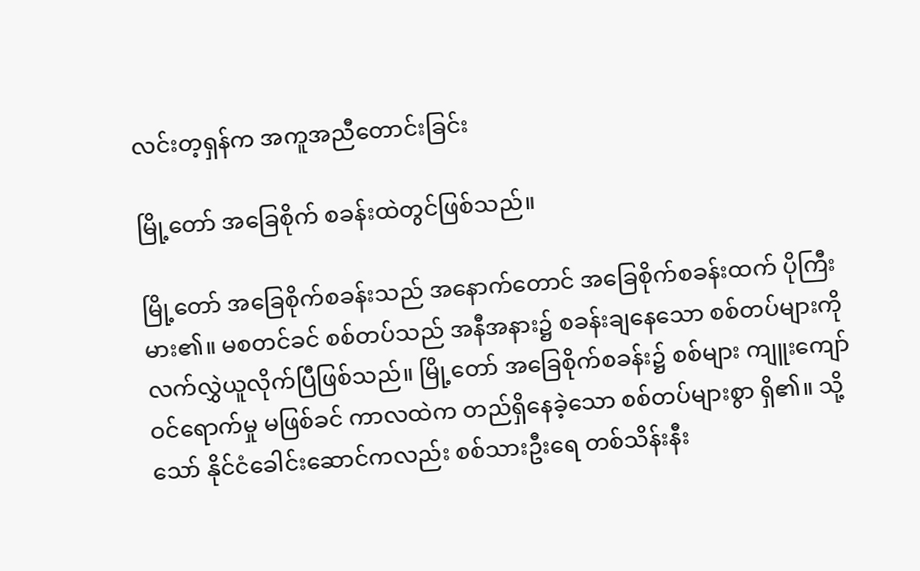လင်းတ့ရှန်က အကူအညီတောင်းခြင်း

မြို့တော် အခြေစိုက် စခန်းထဲတွင်ဖြစ်သည်။

မြို့တော် အခြေစိုက်စခန်းသည် အနောက်တောင် အခြေစိုက်စခန်းထက် ပိုကြီးမား၏။ မစတင်ခင် စစ်တပ်သည် အနီအနား၌ စခန်းချနေသော စစ်တပ်များကို လက်လွှဲယူလိုက်ပြီဖြစ်သည်။ မြို့တော် အခြေစိုက်စခန်း၌ စစ်များ ကျူးကျော်ဝင်ရောက်မှု မဖြစ်ခင် ကာလထဲက တည်ရှိနေခဲ့သော စစ်တပ်များစွာ ရှိ၏။ သို့သော် နိုင်ငံခေါင်းဆောင်ကလည်း စစ်သားဦးရေ တစ်သိန်းနီး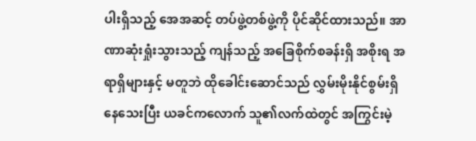ပါးရှိသည့် အေအဆင့် တပ်ဖွဲ့တစ်ဖွဲ့ကို ပိုင်ဆိုင်ထားသည်။ အာဏာဆုံးရှုံးသွားသည့် ကျန်သည့် အခြေစိုက်စခန်းရှိ အစိုးရ အရာရှိများနှင့် မတူဘဲ ထိုခေါင်းဆောင်သည် လွှမ်းမိုးနိုင်စွမ်းရှိနေသေးပြီး ယခင်ကလောက် သူ၏လက်ထဲတွင် အကြွင်းမဲ့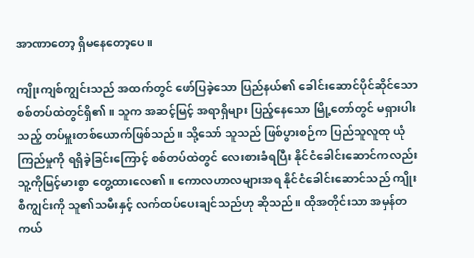အာဏာတော့ ရှိမနေတော့ပေ။

ကျိုးကျစ်ကျွင်းသည် အထက်တွင် ဖော်ပြခဲ့သော ပြည်နယ်၏ ခေါင်းဆောင်ပိုင်ဆိုင်သော စစ်တပ်ထဲတွင်ရှိ၏။ သူက အဆင့်မြင့် အရာရှိများ ပြည့်နေသော မြို့တော်တွင် မရှားပါးသည့် တပ်မှူးတစ်ယောက်ဖြစ်သည်။ သို့သော် သူသည် ဖြစ်ပွားစဉ်က ပြည်သူလူထု ယုံကြည်မှုကို ရရှိခဲ့ခြင်းကြောင့် စစ်တပ်ထဲတွင် လေးစားခံရပြီး နိုင်ငံခေါင်းဆောင်ကလည်း သူ့ကိုမြင့်မားစွာ တွေ့ထားလေ၏။ ကောလဟာလများအရ နိုင်ငံခေါင်းဆောင်သည် ကျိုးစီကျွင်းကို သူ၏သမီးနှင့် လက်ထပ်ပေးချင်သည်ဟု ဆိုသည်။ ထိုအတိုင်းသာ အမှန်တကယ်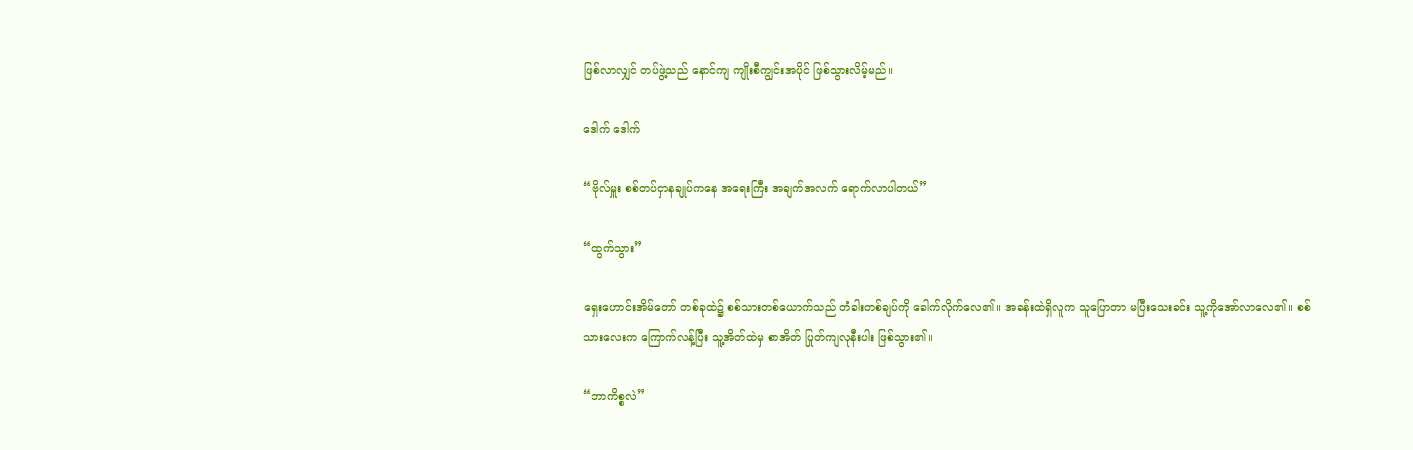ဖြစ်လာလျှင် တပ်ဖွဲ့သည် နောင်ကျ ကျိုးစီကျွင်းအပိုင် ဖြစ်သွားလိမ့်မည်။

ဒေါက် ဒေါက်

“ဗိုလ်မှူး စစ်တပ်ငှာနချုပ်ကနေ အရေးကြီး အချက်အလက် ရောက်လာပါတယ်”

“ထွက်သွား”

ရှေးဟောင်းအိမ်တော် တစ်ခုထဲ၌ စစ်သားတစ်ယောက်သည် တံခါးတစ်ချပ်ကို ခေါက်လိုက်လေ၏။ အခန်းထဲရှိလူက သူပြောတာ မပြီးသေးခင်း သူ့ကိုအော်လာလေ၏။ စစ်သားလေးက ကြောက်လန့်ပြီး သူ့အိတ်ထဲမှ စာအိတ် ပြုတ်ကျလုနီးပါး ဖြစ်သွား၏။

“ဘာကိစ္စလဲ”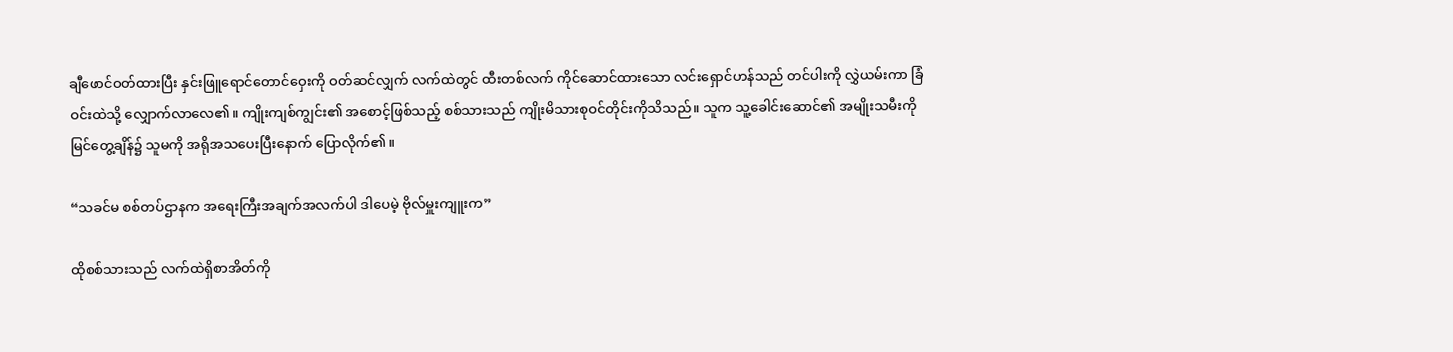ချီဖောင်ဝတ်ထားပြီး နှင်းဖြူရောင်တောင်ဝှေးကို ဝတ်ဆင်လျှက် လက်ထဲတွင် ထီးတစ်လက် ကိုင်ဆောင်ထားသော လင်းရှောင်ဟန်သည် တင်ပါးကို လွှဲယမ်းကာ ခြံဝင်းထဲသို့ လျှောက်လာလေ၏။ ကျိုးကျစ်ကျွင်း၏ အစောင့်ဖြစ်သည့် စစ်သားသည် ကျိုးမိသားစုဝင်တိုင်းကိုသိသည်။ သူက သူ့ခေါင်းဆောင်၏ အမျိုးသမီးကို မြင်တွေ့ချိန်၌ သူမကို အရိုအသပေးပြီးနောက် ပြောလိုက်၏။

“သခင်မ စစ်တပ်ဌာနက အရေးကြီးအချက်အလက်ပါ ဒါပေမဲ့ ဗိုလ်မှူးကျူးက”

ထိုစစ်သားသည် လက်ထဲရှိစာအိတ်ကို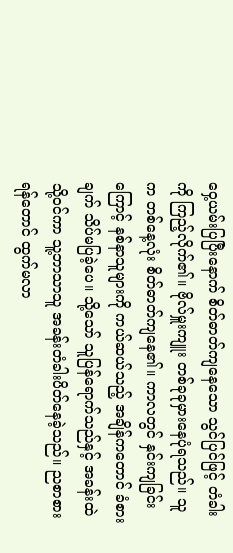ဝှေ့ယမ်းပြပြီးနောက် စိတ်ဓာတ်ကျနေသော သွင်ပြင်ဖြင့် တံခါးကို ကြည့်လိုက်၏။ ဗိုလ်မှူးကျူး တစ်ခုခုမှားနေပုံရသည်။ သူက တစ်နေ့လုံး စိတ်ဓာတ်ကျနေ၏။ ကာလတွင် နှင်းကျခြင်းကြောင့် နစ်နာသူများကို ကယ်ဆယ်သည့် အချိန်ကတောင် ခံစားချက် သိပ်မပြခဲ့ပေ။ သို့သော် သူပြန်ရောက်သည်နှင့် အခန်းထဲသို့ဝင်ကာ သူ့ဘာသာသူ အခန်းတံခါးပိတ်နေခဲ့သည်။ ညစာစားရန်တောင် ထွက်မလာ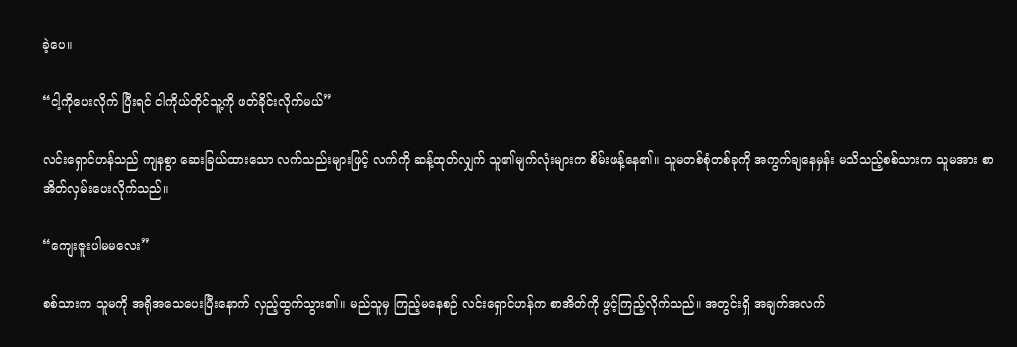ခဲ့ပေ။

“ငါ့ကိုပေးလိုက် ပြီးရင် ငါကိုယ်တိုင်သူ့ကို ဖတ်ခိုင်းလိုက်မယ်”

လင်းရှောင်ဟန်သည် ကျနစွာ ဆေးခြယ်ထားသော လက်သည်းများဖြင့် လက်ကို ဆန့်ထုတ်လျှက် သူ၏မျက်လုံးများက စိမ်းဖန့်နေ၏။ သူမတစ်စုံတစ်ခုကို အကွက်ချနေမှန်း မသိသည့်စစ်သားက သူမအား စာအိတ်လှမ်းပေးလိုက်သည်။

“ကျေးဇူးပါမမလေး”

စစ်သားက သူမကို အရိုအသေပေးပြီးနောက် လှည့်ထွက်သွား၏။ မည်သူမှ ကြည့်မနေစဉ် လင်းရှောင်ဟန်က စာအိတ်ကို ဖွင့်ကြည့်လိုက်သည်။ အတွင်းရှိ အချက်အလက်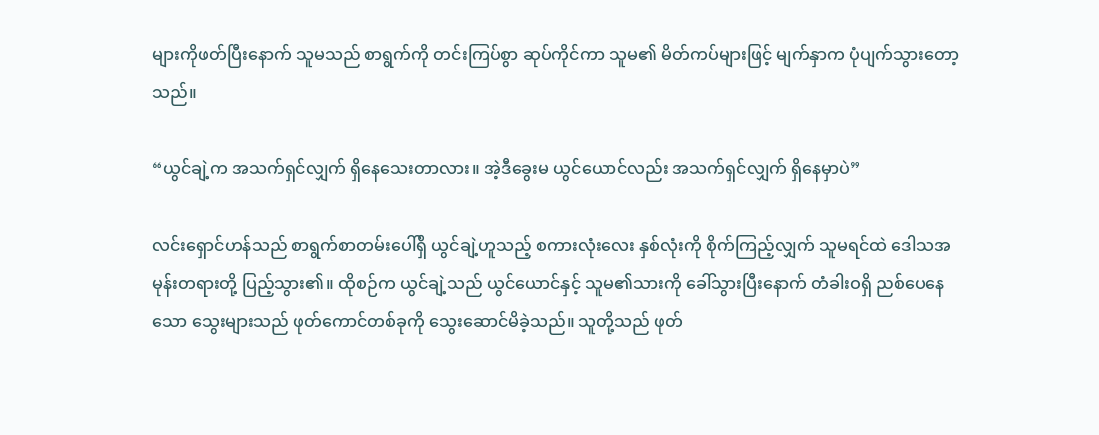များကိုဖတ်ပြီးနောက် သူမသည် စာရွက်ကို တင်းကြပ်စွာ ဆုပ်ကိုင်ကာ သူမ၏ မိတ်ကပ်များဖြင့် မျက်နှာက ပုံပျက်သွားတော့သည်။

“ယွင်ချဲ့က အသက်ရှင်လျှက် ရှိနေသေးတာလား။ အဲ့ဒီခွေးမ ယွင်ယောင်လည်း အသက်ရှင်လျှက် ရှိနေမှာပဲ”

လင်းရှောင်ဟန်သည် စာရွက်စာတမ်းပေါ်ရှိ ယွင်ချဲ့ဟူသည့် စကားလုံးလေး နှစ်လုံးကို စိုက်ကြည့်လျှက် သူမရင်ထဲ ဒေါသအမုန်းတရားတို့ ပြည့်သွား၏။ ထိုစဉ်က ယွင်ချဲ့သည် ယွင်ယောင်နှင့် သူမ၏သားကို ခေါ်သွားပြီးနောက် တံခါးဝရှိ ညစ်ပေနေသော သွေးများသည် ဖုတ်ကောင်တစ်ခုကို သွေးဆောင်မိခဲ့သည်။ သူတို့သည် ဖုတ်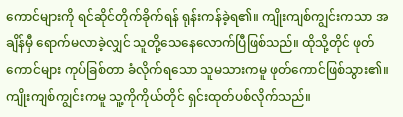ကောင်များကို ရင်ဆိုင်တိုက်ခိုက်ရန် ရုန်းကန်ခဲ့ရ၏။ ကျိုးကျစ်ကျွင်းကသာ အချိန်မှီ ရောက်မလာခဲ့လျှင် သူတို့သေနေလောက်ပြီဖြစ်သည်။ ထိုသို့တိုင် ဖုတ်ကောင်များ ကုပ်ခြစ်တာ ခံလိုက်ရသော သူမသားကမူ ဖုတ်ကောင်ဖြစ်သွား၏။ ကျိုးကျစ်ကျွင်းကမူ သူ့ကိုကိုယ်တိုင် ရှင်းထုတ်ပစ်လိုက်သည်။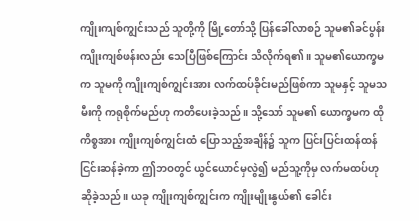ကျိုးကျစ်ကျွင်းသည် သူတို့ကို မြို့တော်သို့ ပြန်ခေါ်လာစဉ် သူမ၏ခင်ပွန်း ကျိုးကျစ်ဖန်းလည်း သေပြီဖြစ်ကြောင်း သိလိုက်ရ၏။ သူမ၏ယောက္ခမက သူမကို ကျိုးကျစ်ကျွင်းအား လက်ထပ်ခိုင်းမည်ဖြစ်ကာ သူမနှင့် သူမသမီးကို ကရုစိုက်မည်ဟု ကတိပေးခဲ့သည်။ သို့သော် သူမ၏ ယောက္ခမက ထိုကိစ္စအား ကျိုးကျစ်ကျွင်းထံ ပြောသည့်အချိန်၌ သူက ပြင်းပြင်းထန်ထန် ငြင်းဆန်ခဲ့ကာ ဤဘဝတွင် ယွင်ယောင်မှလွဲ၍ မည်သူ့ကိုမှ လက်မထပ်ဟု ဆိုခဲ့သည်။ ယခု ကျိုးကျစ်ကျွင်းက ကျိုးမျိုးနွယ်၏ ခေါင်း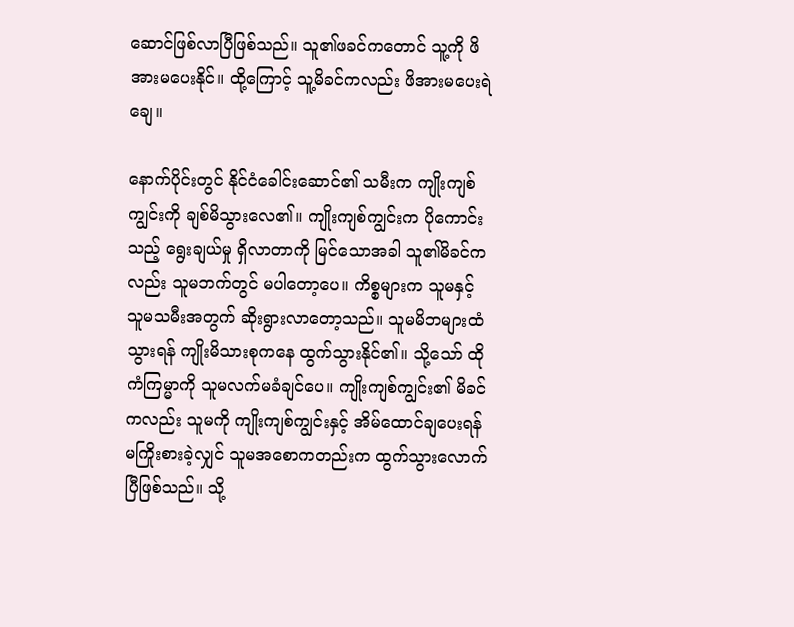ဆောင်ဖြစ်လာပြီဖြစ်သည်။ သူ၏ဖခင်ကတောင် သူ့ကို ဖိအားမပေးနိုင်။ ထို့ကြောင့် သူ့မိခင်ကလည်း ဖိအားမပေးရဲချေ။

နောက်ပိုင်းတွင် နိုင်ငံခေါင်းဆောင်၏ သမီးက ကျိုးကျစ်ကျွင်းကို ချစ်မိသွားလေ၏။ ကျိုးကျစ်ကျွင်းက ပိုကောင်းသည့် ရွေးချယ်မှု ရှိလာတာကို မြင်သောအခါ သူ၏မိခင်ကလည်း သူမဘက်တွင် မပါတော့ပေ။ ကိစ္စများက သူမနှင့် သူမသမီးအတွက် ဆိုးရွားလာတော့သည်။ သူမမိဘများထံသွားရန် ကျိုးမိသားစုကနေ ထွက်သွားနိုင်၏။ သို့သော် ထိုကံကြမ္မာကို သူမလက်မခံချင်ပေ။ ကျိုးကျစ်ကျွင်း၏ မိခင်ကလည်း သူမကို ကျိုးကျစ်ကျွင်းနှင့် အိမ်ထောင်ချပေးရန် မကြိုးစားခဲ့လျှင် သူမအစောကတည်းက ထွက်သွားလောက်ပြီဖြစ်သည်။ သို့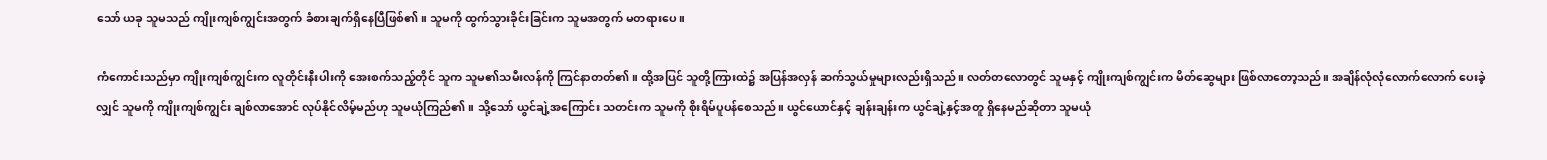သော် ယခု သူမသည် ကျိုးကျစ်ကျွင်းအတွက် ခံစားချက်ရှိနေပြီဖြစ်၏။ သူမကို ထွက်သွားခိုင်းခြင်းက သူမအတွက် မတရားပေ။

ကံကောင်းသည်မှာ ကျိုးကျစ်ကျွင်းက လူတိုင်းနီးပါးကို အေးစက်သည့်တိုင် သူက သူမ၏သမီးလန်ကို ကြင်နာတတ်၏။ ထို့အပြင် သူတို့ကြားထဲ၌ အပြန်အလှန် ဆက်သွယ်မှုများလည်းရှိသည်။ လတ်တလောတွင် သူမနှင့် ကျိုးကျစ်ကျွင်းက မိတ်ဆွေများ ဖြစ်လာတော့သည်။ အချိန်လုံလုံလောက်လောက် ပေးခဲ့လျှင် သူမကို ကျိုးကျစ်ကျွင်း ချစ်လာအောင် လုပ်နိုင်လိမ့်မည်ဟု သူမယုံကြည်၏။ သို့သော် ယွင်ချဲ့အကြောင်း သတင်းက သူမကို စိုးရိမ်ပူပန်စေသည်။ ယွင်ယောင်နှင့် ချန်းချန်းက ယွင်ချဲ့နှင့်အတူ ရှိနေမည်ဆိုတာ သူမယုံ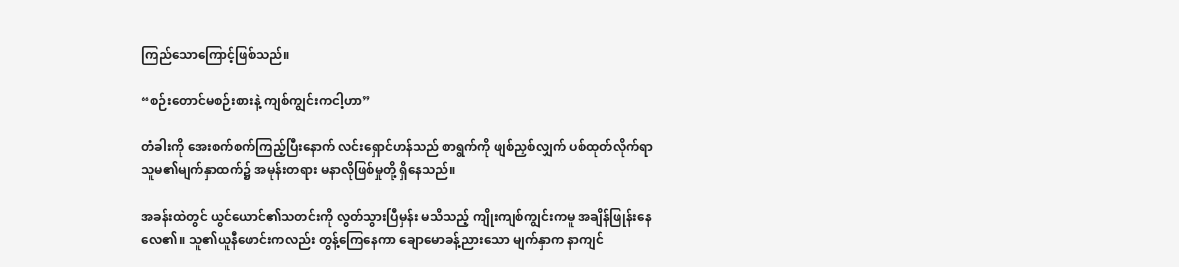ကြည်သောကြောင့်ဖြစ်သည်။

“စဉ်းတောင်မစဉ်းစားနဲ့ ကျစ်ကျွင်းကငါ့ဟာ”

တံခါးကို အေးစက်စက်ကြည့်ပြီးနောက် လင်းရှောင်ဟန်သည် စာရွက်ကို ဖျစ်ညှစ်လျှက် ပစ်ထုတ်လိုက်ရာ သူမ၏မျက်နှာထက်၌ အမုန်းတရား မနာလိုဖြစ်မှုတို့ ရှိနေသည်။

အခန်းထဲတွင် ယွင်ယောင်၏သတင်းကို လွတ်သွားပြီမှန်း မသိသည့် ကျိုးကျစ်ကျွင်းကမူ အချိန်ဖြုန်းနေလေ၏။ သူ၏ယူနီဖောင်းကလည်း တွန့်ကြေနေကာ ချောမောခန့်ညားသော မျက်နှာက နာကျင်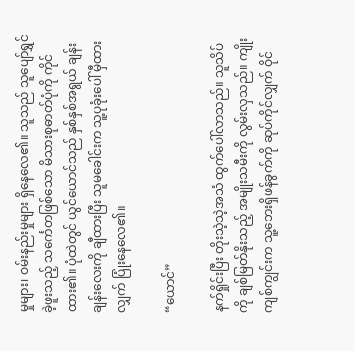မှုများ၊ ဝမ်းနည်းမှုများ ရှိနေလေ၏။ သူသည် သူပျော်ရွှင်ခဲ့ဖူးသည့် သင်္ကေတဖြစ်သော မိသားစုဓာတ်ပုံကို ကိုင်ထား၏။ ပုံထဲတွင် ယွင်ယောင်သည် နှစ်နှစ်အရွယ် ချန်းချန်းလေးကို ချီထားပြီး သူမခေါင်းက သူ့ပုခုံးပေါ် မှီထားလျှက် ပြုံးနေလေ၏။

“ယောင်”

နက်ရှိုင်းပြီး တိုးသဲ့သဲ့အသံ ထွက်ပေါ်လာသည်။ သူသိပ်ကို ချစ်မြတ်နိုးသည့် အမျိုးသမီးကို လွမ်းလှသည်။ ကျိုးကျစ်ကျွင်းက သူ့ဘေးရှိဖန်ခွက်ကို ဆုပ်ကိုင်လျှက် ဝိုင်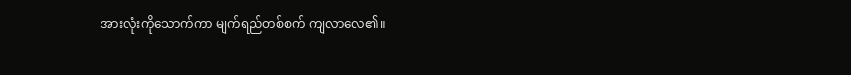အားလုံးကိုသောက်ကာ မျက်ရည်တစ်စက် ကျလာလေ၏။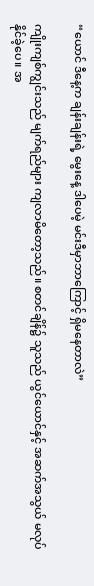“ယောင် ဒီနေ့က ချန်းချန်းရဲ့ မွေးနေ့ ဒါပေမဲ့ မင်းဒီမှာဘာကြောင့် ရှိမနေတာလဲ”

ကျိုးကျစ်ကျွင်းသည် မျက်ရည်များ ကျလာမိတော့သည်။ စတင်ချိန်၌ သူသည် ယွင်ယောင်နှင့် အဆက်အသွယ် မလုပ်နိုင်ခဲ့ပေ။ အ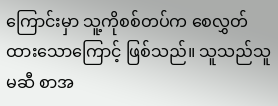ကြောင်းမှာ သူ့ကိုစစ်တပ်က စေလွှတ်ထားသောကြောင့် ဖြစ်သည်။ သူသည်သူမဆီ စာအ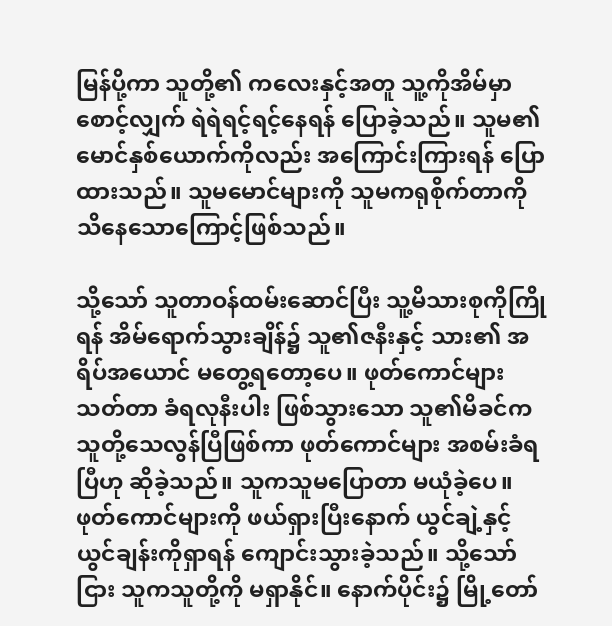မြန်ပို့ကာ သူတို့၏ ကလေးနှင့်အတူ သူ့ကိုအိမ်မှာစောင့်လျှက် ရဲရဲရင့်ရင့်နေရန် ပြောခဲ့သည်။ သူမ၏ မောင်နှစ်ယောက်ကိုလည်း အကြောင်းကြားရန် ပြောထားသည်။ သူမမောင်များကို သူမကရုစိုက်တာကို သိနေသောကြောင့်ဖြစ်သည်။

သို့သော် သူတာဝန်ထမ်းဆောင်ပြီး သူ့မိသားစုကိုကြိုရန် အိမ်ရောက်သွားချိန်၌ သူ၏ဇနီးနှင့် သား၏ အရိပ်အယောင် မတွေ့ရတော့ပေ။ ဖုတ်ကောင်များသတ်တာ ခံရလုနီးပါး ဖြစ်သွားသော သူ၏မိခင်က သူတို့သေလွန်ပြီဖြစ်ကာ ဖုတ်ကောင်များ အစမ်းခံရပြီဟု ဆိုခဲ့သည်။ သူကသူမပြောတာ မယုံခဲ့ပေ။ ဖုတ်ကောင်များကို ဖယ်ရှားပြီးနောက် ယွင်ချဲ့နှင့်ယွင်ချန်းကိုရှာရန် ကျောင်းသွားခဲ့သည်။ သို့သော်ငြား သူကသူတို့ကို မရှာနိုင်။ နောက်ပိုင်း၌ မြို့တော်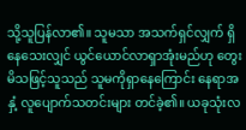သို့သူပြန်လာ၏။ သူမသာ အသက်ရှင်လျှက် ရှိနေသေးလျှင် ယွင်ယောင်လာရှာအုံးမည်ဟု တွေးမိသဖြင့်သူသည် သူမကိုရှာနေကြောင်း နေရာအနှံ့ လူပျောက်သတင်းများ တင်ခဲ့၏။ ယခုသုံးလ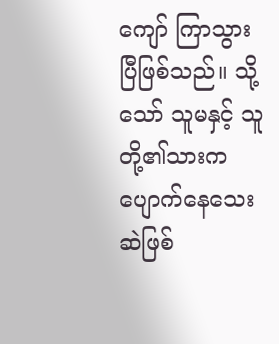ကျော် ကြာသွားပြီဖြစ်သည်။ သို့သော် သူမနှင့် သူတို့၏သားက ပျောက်နေသေးဆဲဖြစ်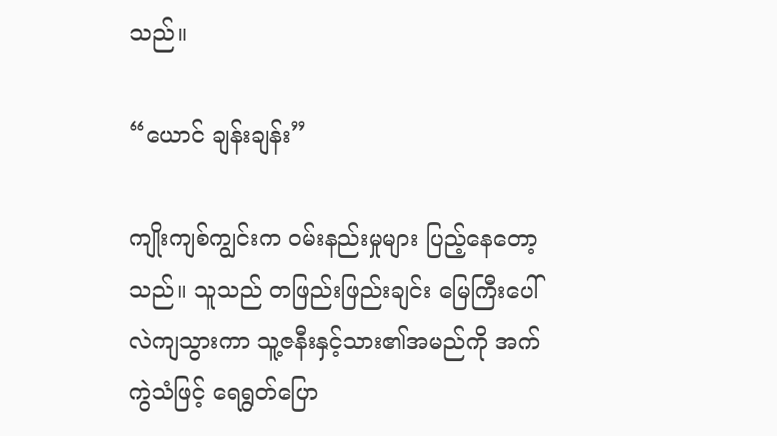သည်။

“ယောင် ချန်းချန်း”

ကျိုးကျစ်ကျွင်းက ဝမ်းနည်းမှုများ ပြည့်နေတော့သည်။ သူသည် တဖြည်းဖြည်းချင်း မြေကြီးပေါ် လဲကျသွားကာ သူ့ဇနီးနှင့်သား၏အမည်ကို အက်ကွဲသံဖြင့် ရေရွတ်ပြော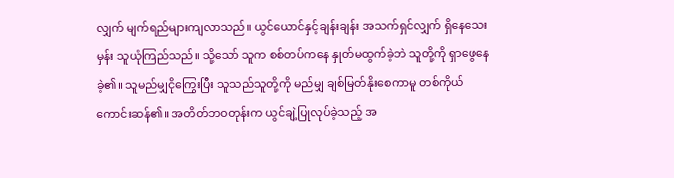လျှက် မျက်ရည်များကျလာသည်။ ယွင်ယောင်နှင့်ချန်းချန်း အသက်ရှင်လျှက် ရှိနေသေးမှန်း သူယုံကြည်သည်။ သို့သော် သူက စစ်တပ်ကနေ နှုတ်မထွက်ခဲ့ဘဲ သူတို့ကို ရှာဖွေနေခဲ့၏။ သူမည်မျှငိုကြွေးပြီး သူသည်သူတို့ကို မည်မျှ ချစ်မြတ်နိုးစေကာမူ တစ်ကိုယ်ကောင်းဆန်၏။ အတိတ်ဘဝတုန်းက ယွင်ချဲ့ပြုလုပ်ခဲ့သည့် အ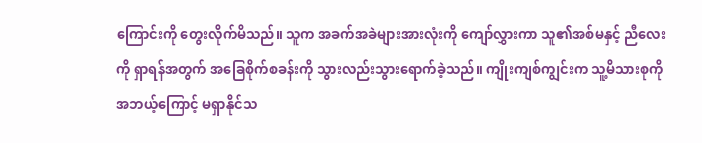ကြောင်းကို တွေးလိုက်မိသည်။ သူက အခက်အခဲများအားလုံးကို ကျော်လွှားကာ သူ၏အစ်မနှင့် ညီလေးကို ရှာရန်အတွက် အခြေစိုက်စခန်းကို သွားလည်းသွားရောက်ခဲ့သည်။ ကျိုးကျစ်ကျွင်းက သူ့မိသားစုကို အဘယ့်ကြောင့် မရှာနိုင်သ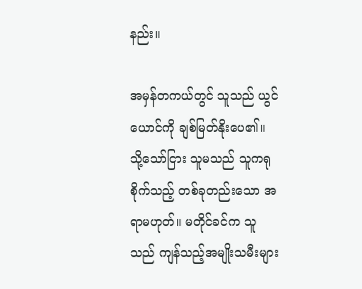နည်း။

အမှန်တကယ်တွင် သူသည် ယွင်ယောင်ကို ချစ်မြတ်နိုးပေ၏။ သို့သော်ငြား သူမသည် သူကရုစိုက်သည့် တစ်ခုတည်းသော အရာမဟုတ်။ မတိုင်ခင်က သူသည် ကျန်သည့်အမျိုးသမီးများ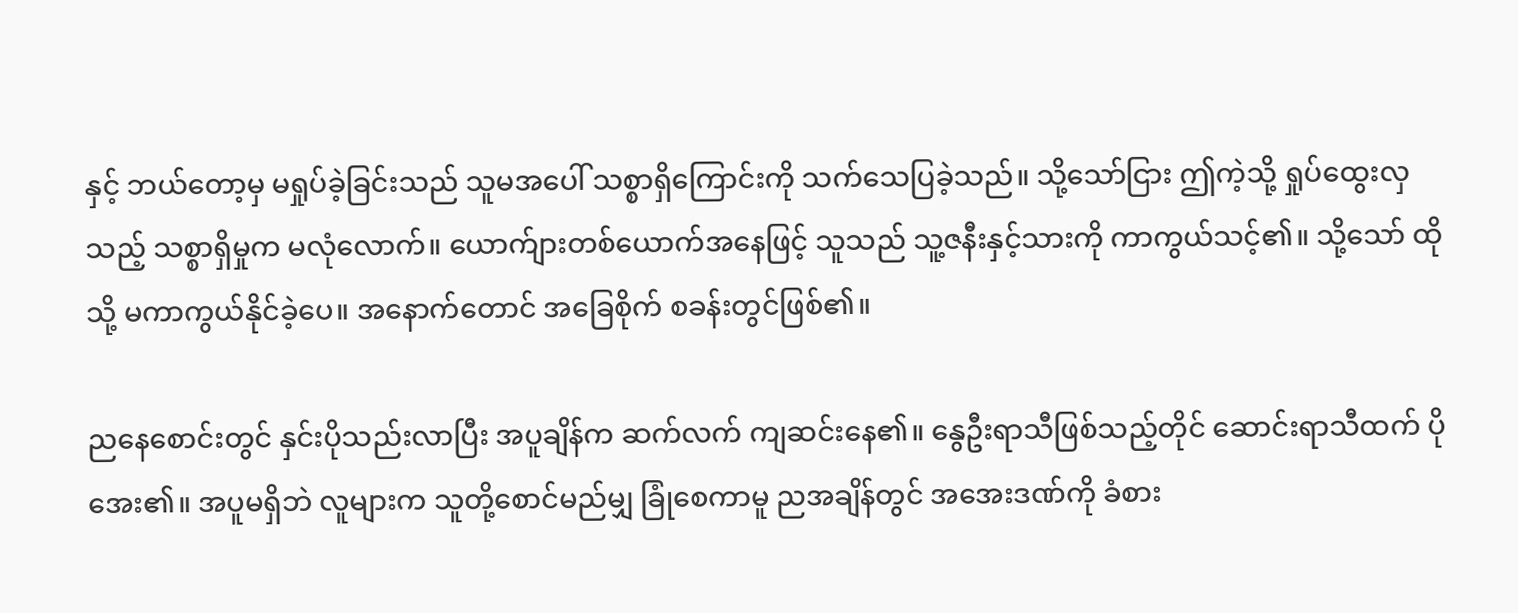နှင့် ဘယ်တော့မှ မရှုပ်ခဲ့ခြင်းသည် သူမအပေါ် သစ္စာရှိကြောင်းကို သက်သေပြခဲ့သည်။ သို့သော်ငြား ဤကဲ့သို့ ရှုပ်ထွေးလှသည့် သစ္စာရှိမှုက မလုံလောက်။ ယောက်ျားတစ်ယောက်အနေဖြင့် သူသည် သူ့ဇနီးနှင့်သားကို ကာကွယ်သင့်၏။ သို့သော် ထိုသို့ မကာကွယ်နိုင်ခဲ့ပေ။ အနောက်တောင် အခြေစိုက် စခန်းတွင်ဖြစ်၏။

ညနေစောင်းတွင် နှင်းပိုသည်းလာပြီး အပူချိန်က ဆက်လက် ကျဆင်းနေ၏။ နွေဦးရာသီဖြစ်သည့်တိုင် ဆောင်းရာသီထက် ပိုအေး၏။ အပူမရှိဘဲ လူများက သူတို့စောင်မည်မျှ ခြုံစေကာမူ ညအချိန်တွင် အအေးဒဏ်ကို ခံစား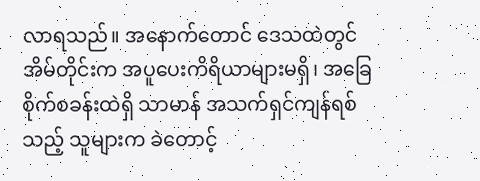လာရသည်။ အနောက်တောင် ဒေသထဲတွင် အိမ်တိုင်းက အပူပေးကိရိယာများမရှိ၊ အခြေစိုက်စခန်းထဲရှိ သာမာန် အသက်ရှင်ကျန်ရစ်သည့် သူများက ခဲတောင့်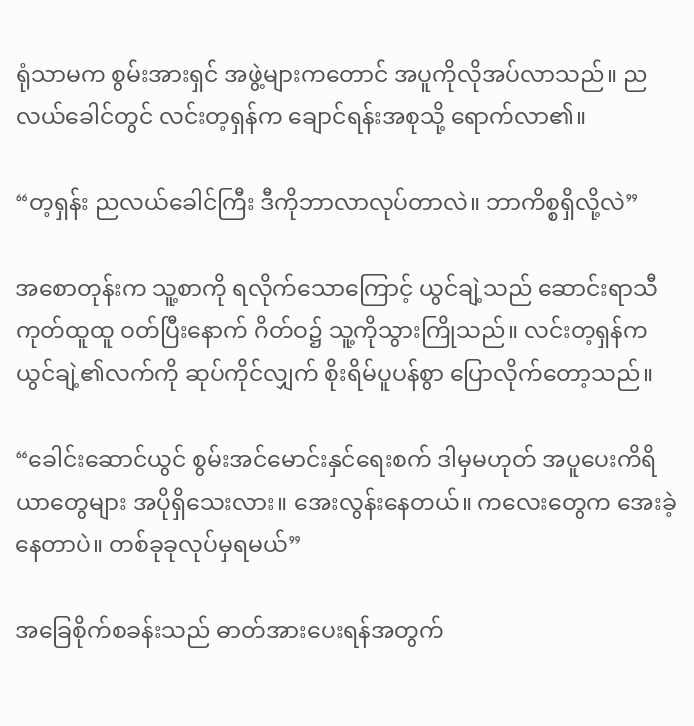ရုံသာမက စွမ်းအားရှင် အဖွဲ့များကတောင် အပူကိုလိုအပ်လာသည်။ ညလယ်ခေါင်တွင် လင်းတ့ရှန်က ချောင်ရန်းအစုသို့ ရောက်လာ၏။

“တ့ရှန်း ညလယ်ခေါင်ကြီး ဒီကိုဘာလာလုပ်တာလဲ။ ဘာကိစ္စရှိလို့လဲ”

အစောတုန်းက သူ့စာကို ရလိုက်သောကြောင့် ယွင်ချဲ့သည် ဆောင်းရာသီကုတ်ထူထူ ဝတ်ပြီးနောက် ဂိတ်ဝ၌ သူ့ကိုသွားကြိုသည်။ လင်းတ့ရှန်က ယွင်ချဲ့၏လက်ကို ဆုပ်ကိုင်လျှက် စိုးရိမ်ပူပန်စွာ ပြောလိုက်တော့သည်။

“ခေါင်းဆောင်ယွင် စွမ်းအင်မောင်းနှင်ရေးစက် ဒါမှမဟုတ် အပူပေးကိရိယာတွေများ အပိုရှိသေးလား။ အေးလွန်းနေတယ်။ ကလေးတွေက အေးခဲ့နေတာပဲ။ တစ်ခုခုလုပ်မှရမယ်”

အခြေစိုက်စခန်းသည် ဓာတ်အားပေးရန်အတွက်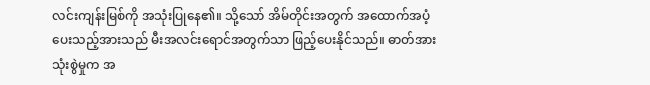လင်းကျန်းမြစ်ကို အသုံးပြုနေ၏။ သို့သော် အိမ်တိုင်းအတွက် အထောက်အပံ့ပေးသည့်အားသည် မီးအလင်းရောင်အတွက်သာ ဖြည့်ပေးနိုင်သည်။ ဓာတ်အားသုံးစွဲမှုက အ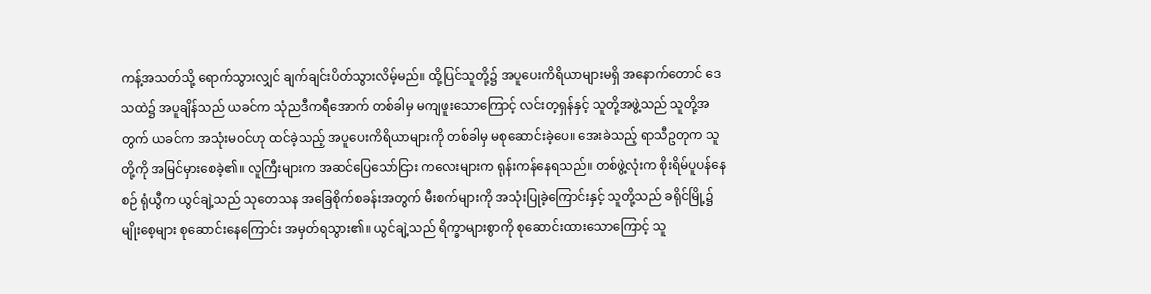ကန့်အသတ်သို့ ရောက်သွားလျှင် ချက်ချင်းပိတ်သွားလိမ့်မည်။ ထို့ပြင်သူတို့၌ အပူပေးကိရိယာများမရှိ အနောက်တောင် ဒေသထဲ၌ အပူချိန်သည် ယခင်က သုံညဒီကရီအောက် တစ်ခါမှ မကျဖူးသောကြောင့် လင်းတ့ရှန်နှင့် သူတို့အဖွဲ့သည် သူတို့အတွက် ယခင်က အသုံးမဝင်ဟု ထင်ခဲ့သည့် အပူပေးကိရိယာများကို တစ်ခါမှ မစုဆောင်းခဲ့ပေ။ အေးခဲသည့် ရာသီဥတုက သူတို့ကို အမြင်မှားစေခဲ့၏။ လူကြီးများက အဆင်ပြေသော်ငြား ကလေးများက ရုန်းကန်နေရသည်။ တစ်ဖွဲ့လုံးက စိုးရိမ်ပူပန်နေစဉ် ရုံယွီက ယွင်ချဲ့သည် သုတေသန အခြေစိုက်စခန်းအတွက် မီးစက်များကို အသုံးပြုခဲ့ကြောင်းနှင့် သူတို့သည် ခရိုင်မြို့၌ မျိုးစေ့များ စုဆောင်းနေကြောင်း အမှတ်ရသွား၏။ ယွင်ချဲ့သည် ရိက္ခာများစွာကို စုဆောင်းထားသောကြောင့် သူ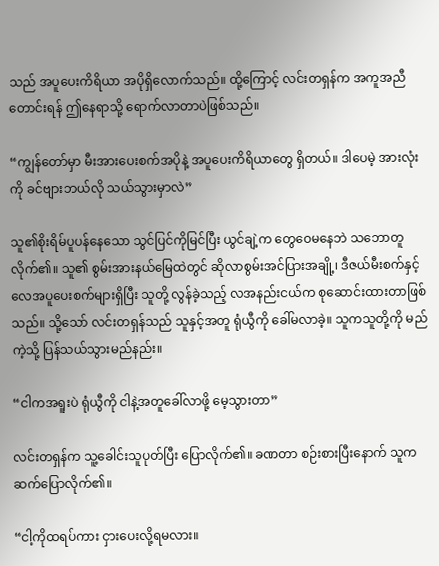သည် အပူပေးကိရိယာ အပိုရှိလောက်သည်။ ထို့ကြောင့် လင်းတရှန်က အကူအညီတောင်းရန် ဤနေရာသို့ ရောက်လာတာပဲဖြစ်သည်။

“ကျွန်တော်မှာ မီးအားပေးစက်အပိုနဲ့ အပူပေးကိရိယာတွေ ရှိတယ်။ ဒါပေမဲ့ အားလုံးကို ခင်ဗျားဘယ်လို သယ်သွားမှာလဲ”

သူ၏စိုးရိမ်ပူပန်နေသော သွင်ပြင်ကိုမြင်ပြီး ယွင်ချဲ့က တွေဝေမနေဘဲ သဘောတူလိုက်၏။ သူ၏ စွမ်းအားနယ်မြေထဲတွင် ဆိုလာစွမ်းအင်ပြားအချို့၊ ဒီဇယ်မီးစက်နှင့် လေအပူပေးစက်များရှိပြီး သူတို့ လွန်ခဲ့သည့် လအနည်းငယ်က စုဆောင်းထားတာဖြစ်သည်။ သို့သော် လင်းတရှန်သည် သူနှင့်အတူ ရုံယွီကို ခေါ်မလာခဲ့။ သူကသူတို့ကို မည်ကဲ့သို့ ပြန်သယ်သွားမည်နည်း။

“ငါကအရူးပဲ ရုံယွီကို ငါနဲ့အတူခေါ်လာဖို့ မေ့သွားတာ”

လင်းတရှန်က သူ့ခေါင်းသူပုတ်ပြီး ပြောလိုက်၏။ ခဏတာ စဉ်းစားပြီးနောက် သူကဆက်ပြောလိုက်၏။

“ငါ့ကိုထရပ်ကား ငှားပေးလို့ရမလား။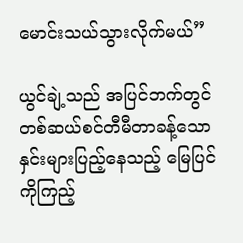မောင်းသယ်သွားလိုက်မယ်”

ယွင်ချဲ့သည် အပြင်ဘက်တွင် တစ်ဆယ်စင်တီမီတာခန့်သော နှင်းများပြည့်နေသည့် မြေပြင်ကိုကြည့်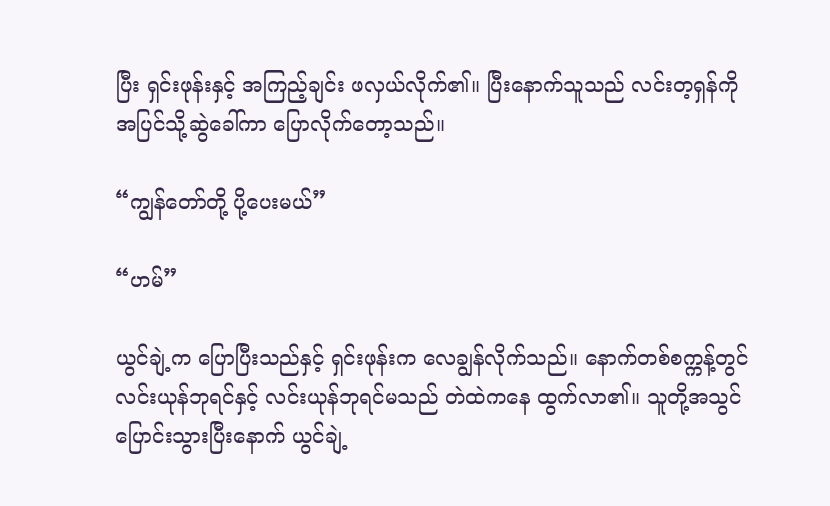ပြီး ရှင်းဖုန်းနှင့် အကြည့်ချင်း ဖလှယ်လိုက်၏။ ပြီးနောက်သူသည် လင်းတ့ရှန်ကို အပြင်သို့ဆွဲခေါ်ကာ ပြောလိုက်တော့သည်။

“ကျွန်တော်တို့ ပို့ပေးမယ်”

“ဟမ်”

ယွင်ချဲ့က ပြောပြီးသည်နှင့် ရှင်းဖုန်းက လေချွန်လိုက်သည်။ နောက်တစ်စက္ကန့်တွင် လင်းယုန်ဘုရင်နှင့် လင်းယုန်ဘုရင်မသည် တဲထဲကနေ ထွက်လာ၏။ သူတို့အသွင်ပြောင်းသွားပြီးနောက် ယွင်ချဲ့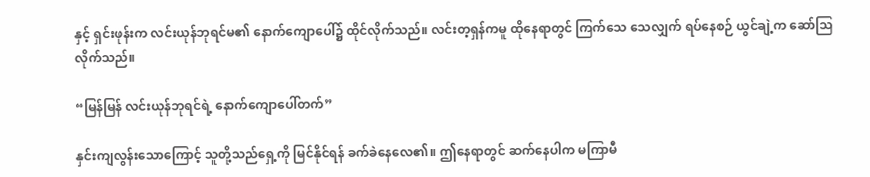နှင့် ရှင်းဖုန်းက လင်းယုန်ဘုရင်မ၏ နောက်ကျောပေါ်၌ ထိုင်လိုက်သည်။ လင်းတ့ရှန်ကမူ ထိုနေရာတွင် ကြက်သေ သေလျှက် ရပ်နေစဉ် ယွင်ချဲ့က ဆော်သြလိုက်သည်။

“မြန်မြန် လင်းယုန်ဘုရင်ရဲ့ နောက်ကျောပေါ်တက်”

နှင်းကျလွန်းသောကြောင့် သူတို့သည်ရှေ့ကို မြင်နိုင်ရန် ခက်ခဲနေလေ၏။ ဤနေရာတွင် ဆက်နေပါက မကြာမီ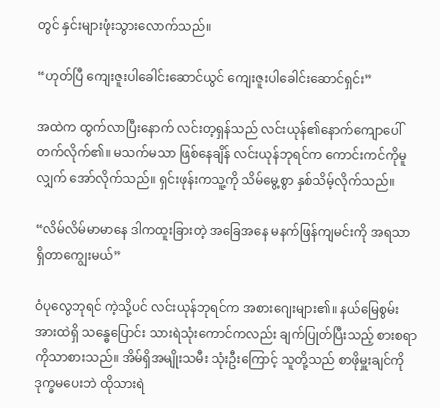တွင် နှင်းများဖုံးသွားလောက်သည်။

“ဟုတ်ပြီ ကျေးဇူးပါခေါင်းဆောင်ယွင် ကျေးဇူးပါခေါင်းဆောင်ရှင်း”

အထဲက ထွက်လာပြီးနောက် လင်းတ့ရှန်သည် လင်းယုန်၏နောက်ကျောပေါ် တက်လိုက်၏။ မသက်မသာ ဖြစ်နေချိန် လင်းယုန်ဘုရင်က ကောင်းကင်ကိုမူလျှက် အော်လိုက်သည်။ ရှင်းဖုန်းကသူ့ကို သိမ်မွေ့စွာ နှစ်သိမ့်လိုက်သည်။

“လိမ်လိမ်မာမာနေ ဒါကထူးခြားတဲ့ အခြေအနေ မနက်ဖြန်ကျမင်းကို အရသာရှိတာကျွေးမယ်”

ဝံပုလွေဘုရင် ကဲ့သို့ပင် လင်းယုန်ဘုရင်က အစားဂျေးများ၏။ နယ်မြေစွမ်းအားထဲရှိ သန္ဓေပြောင်း သားရဲသုံးကောင်ကလည်း ချက်ပြုတ်ပြီးသည့် စားစရာကိုသာစားသည်။ အိမ်ရှိအမျိုးသမီး သုံးဦးကြောင့် သူတို့သည် စာဖိုမှူးချင်ကို ဒုက္ခမပေးဘဲ ထိုသားရဲ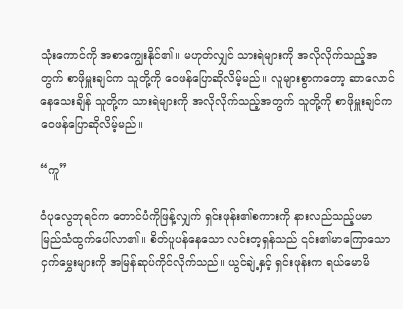သုံးကောင်ကို အစာကျွေးနိုင်၏။ မဟုတ်လျှင် သားရဲများကို အလိုလိုက်သည့်အတွက် စာဖိုမှူးချင်က သူတို့ကို ဝေဖန်ပြောဆိုလိမ့်မည်။ လူများစွာကတော့ ဆာလောင်နေသေးချိန် သူတို့က သားရဲများကို အလိုလိုက်သည့်အတွက် သူတို့ကို စာဖိုမှူးချင်က ဝေဖန်ပြောဆိုလိမ့်မည်။

“ကူ”

ဝံပုလွေဘုရင်က တောင်ပံကိုဖြန့်လျှက် ရှင်းဖုန်း၏စကားကို နားလည်သည့်ပမာ မြည်သံထွက်ပေါ်လာ၏။ စိတ်ပူပန်နေသော လင်းတ့ရှန်သည် ၎င်း၏မာကြောသော ငှက်မွှေးများကို အမြန်ဆုပ်ကိုင်လိုက်သည်။ ယွင်ချဲ့နှင့် ရှင်းဖုန်းက ရယ်မောမိ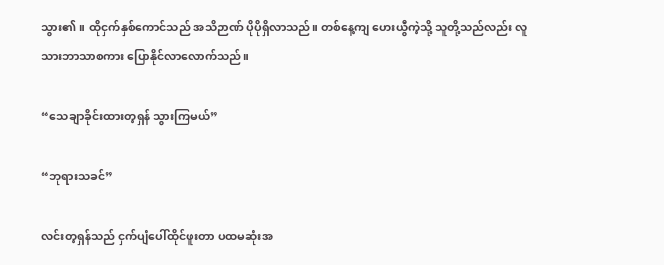သွား၏။ ထိုငှက်နှစ်ကောင်သည် အသိဉာဏ် ပိုပိုရှိလာသည်။ တစ်နေ့ကျ ဟေးယွီကဲ့သို့ သူတို့သည်လည်း လူသားဘာသာစကား ပြောနိုင်လာလောက်သည်။

“သေချာခိုင်းထားတ့ရှန် သွားကြမယ်”

“ဘုရားသခင်”

လင်းတ့ရှန်သည် ငှက်ပျံပေါ်ထိုင်ဖူးတာ ပထမဆုံးအ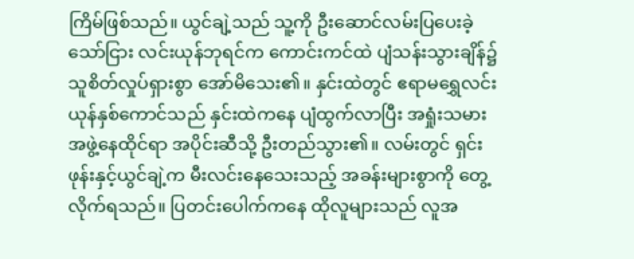ကြိမ်ဖြစ်သည်။ ယွင်ချဲ့သည် သူ့ကို ဦးဆောင်လမ်းပြပေးခဲ့သော်ငြား လင်းယုန်ဘုရင်က ကောင်းကင်ထဲ ပျံသန်းသွားချိန်၌ သူစိတ်လှုပ်ရှားစွာ အော်မိသေး၏။ နှင်းထဲတွင် ဧရာမရွှေလင်းယုန်နှစ်ကောင်သည် နှင်းထဲကနေ ပျံထွက်လာပြီး အရှုံးသမား အဖွဲ့နေထိုင်ရာ အပိုင်းဆီသို့ ဦးတည်သွား၏။ လမ်းတွင် ရှင်းဖုန်းနှင့်ယွင်ချဲ့က မီးလင်းနေသေးသည့် အခန်းများစွာကို တွေ့လိုက်ရသည်။ ပြတင်းပေါက်ကနေ ထိုလူများသည် လူအ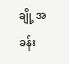ချို့ အခန်း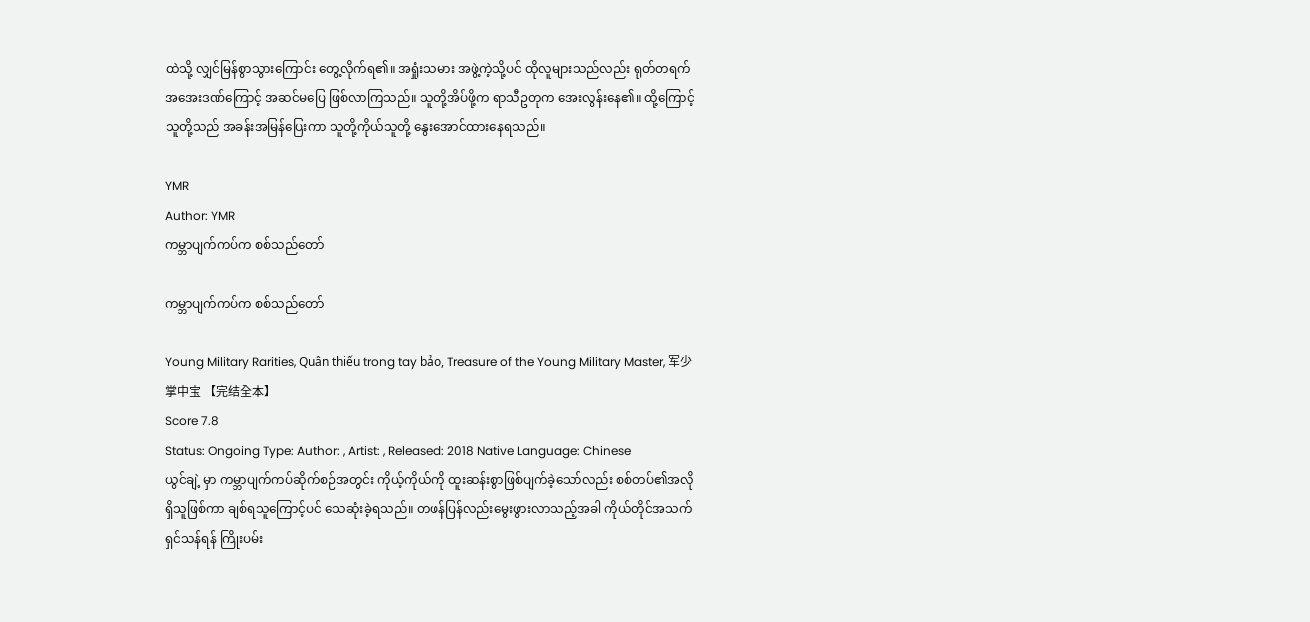ထဲသို့ လျှင်မြန်စွာသွားကြောင်း တွေ့လိုက်ရ၏။ အရှုံးသမား အဖွဲ့ကဲ့သို့ပင် ထိုလူများသည်လည်း ရုတ်တရက် အအေးဒဏ်ကြောင့် အဆင်မပြေ ဖြစ်လာကြသည်။ သူတို့အိပ်ဖို့က ရာသီဥတုက အေးလွန်းနေ၏။ ထို့ကြောင့် သူတို့သည် အခန်းအမြန်ပြေးကာ သူတို့ကိုယ်သူတို့ နွေးအောင်ထားနေရသည်။

YMR
Author: YMR
ကမ္ဘာပျက်ကပ်က စစ်သည်တော်

ကမ္ဘာပျက်ကပ်က စစ်သည်တော်

Young Military Rarities, Quân thiếu trong tay bảo, Treasure of the Young Military Master, 军少掌中宝 【完结全本】
Score 7.8
Status: Ongoing Type: Author: , Artist: , Released: 2018 Native Language: Chinese
ယွင်ချဲ့ မှာ ကမ္ဘာပျက်ကပ်ဆိုက်စဉ်အတွင်း ကိုယ့်ကိုယ်ကို ထူးဆန်းစွာဖြစ်ပျက်ခဲ့သော်လည်း စစ်တပ်၏အလိုရှိသူဖြစ်ကာ ချစ်ရသူကြောင့်ပင် သေဆုံးခဲ့ရသည်။ တဖန်ပြန်လည်းမွေးဖွားလာသည့်အခါ ကိုယ်တိုင်အသက်ရှင်သန်ရန် ကြိုးပမ်း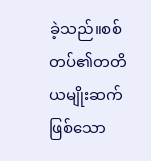ခဲ့သည်။စစ်တပ်၏တတိယမျိုးဆက်ဖြစ်သော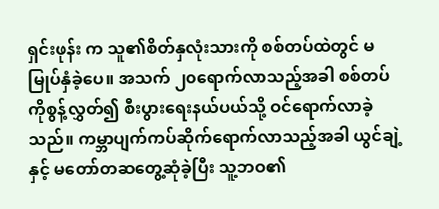ရှင်းဖုန်း က သူ၏စိတ်နှလုံးသားကို စစ်တပ်ထဲတွင် မမြုပ်နှံခဲ့ပေ။ အသက် ၂၀ရောက်လာသည့်အခါ စစ်တပ်ကိုစွန့်လွှတ်၍ စီးပွားရေးနယ်ပယ်သို့ ဝင်ရောက်လာခဲ့သည်။ ကမ္ဘာပျက်ကပ်ဆိုက်ရောက်လာသည့်အခါ ယွင်ချဲ့ နှင့် မတော်တဆတွေ့ဆုံခဲ့ပြီး သူ့ဘဝ၏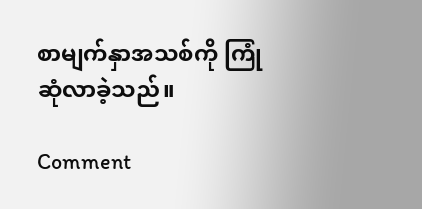စာမျက်နှာအသစ်ကို ကြုံဆုံလာခဲ့သည်။

Comment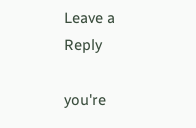Leave a Reply

you're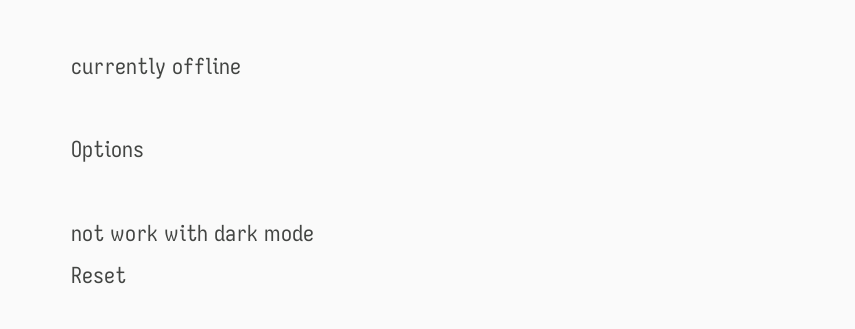currently offline

Options

not work with dark mode
Reset